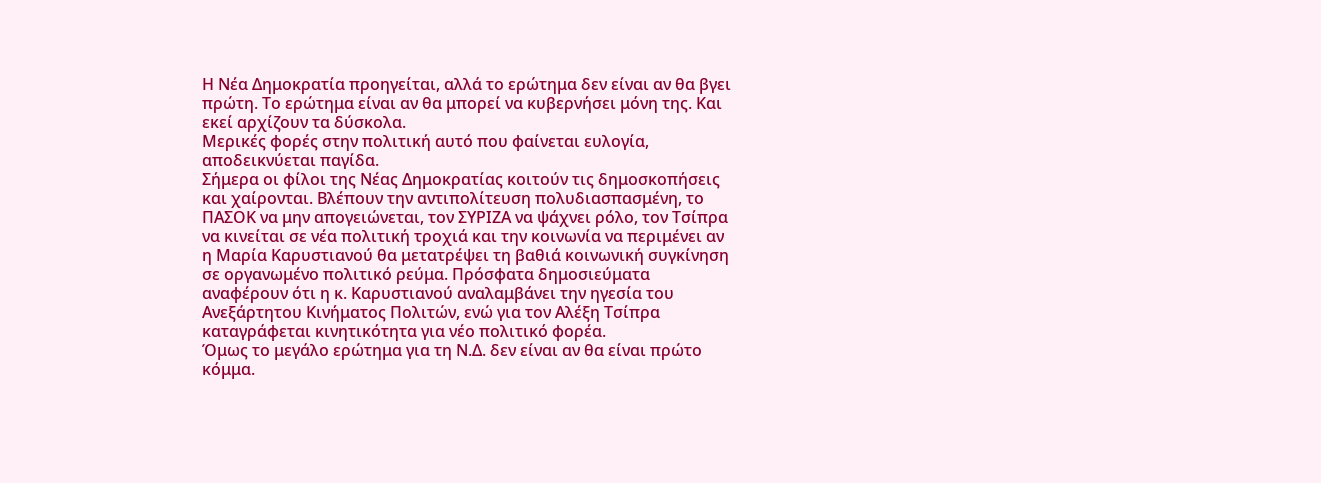Η Νέα Δημοκρατία προηγείται, αλλά το ερώτημα δεν είναι αν θα βγει πρώτη. Το ερώτημα είναι αν θα μπορεί να κυβερνήσει μόνη της. Και εκεί αρχίζουν τα δύσκολα.
Μερικές φορές στην πολιτική αυτό που φαίνεται ευλογία, αποδεικνύεται παγίδα.
Σήμερα οι φίλοι της Νέας Δημοκρατίας κοιτούν τις δημοσκοπήσεις και χαίρονται. Βλέπουν την αντιπολίτευση πολυδιασπασμένη, το ΠΑΣΟΚ να μην απογειώνεται, τον ΣΥΡΙΖΑ να ψάχνει ρόλο, τον Τσίπρα να κινείται σε νέα πολιτική τροχιά και την κοινωνία να περιμένει αν η Μαρία Καρυστιανού θα μετατρέψει τη βαθιά κοινωνική συγκίνηση σε οργανωμένο πολιτικό ρεύμα. Πρόσφατα δημοσιεύματα αναφέρουν ότι η κ. Καρυστιανού αναλαμβάνει την ηγεσία του Ανεξάρτητου Κινήματος Πολιτών, ενώ για τον Αλέξη Τσίπρα καταγράφεται κινητικότητα για νέο πολιτικό φορέα.
Όμως το μεγάλο ερώτημα για τη Ν.Δ. δεν είναι αν θα είναι πρώτο κόμμα.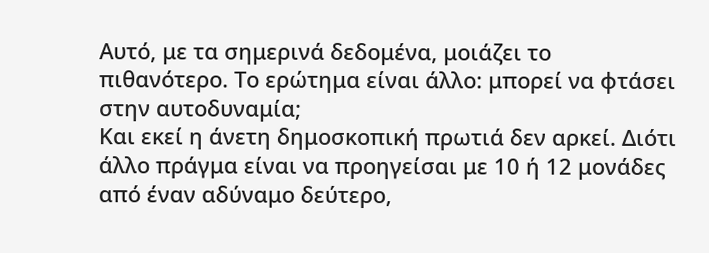Αυτό, με τα σημερινά δεδομένα, μοιάζει το πιθανότερο. Το ερώτημα είναι άλλο: μπορεί να φτάσει στην αυτοδυναμία;
Και εκεί η άνετη δημοσκοπική πρωτιά δεν αρκεί. Διότι άλλο πράγμα είναι να προηγείσαι με 10 ή 12 μονάδες από έναν αδύναμο δεύτερο,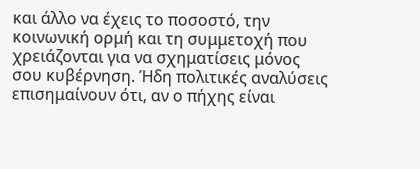και άλλο να έχεις το ποσοστό, την κοινωνική ορμή και τη συμμετοχή που χρειάζονται για να σχηματίσεις μόνος σου κυβέρνηση. Ήδη πολιτικές αναλύσεις επισημαίνουν ότι, αν ο πήχης είναι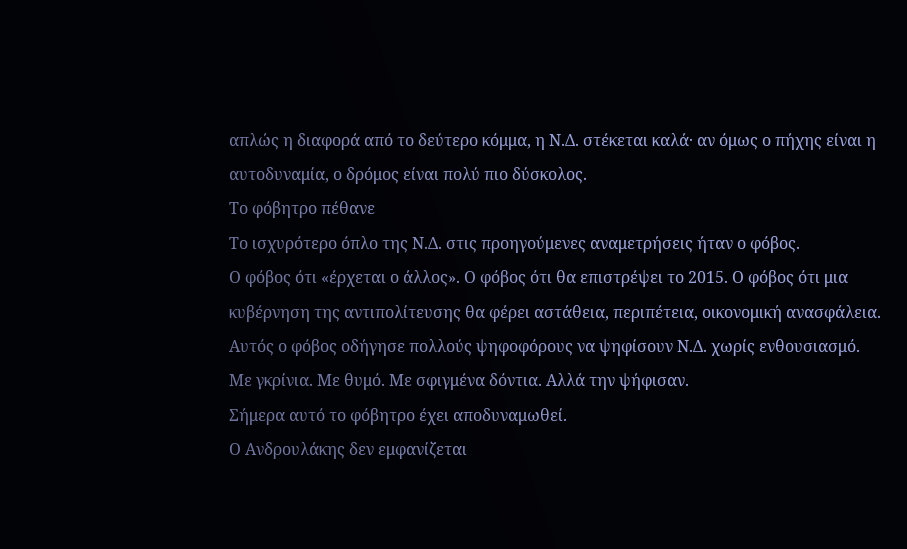απλώς η διαφορά από το δεύτερο κόμμα, η Ν.Δ. στέκεται καλά· αν όμως ο πήχης είναι η αυτοδυναμία, ο δρόμος είναι πολύ πιο δύσκολος.
Το φόβητρο πέθανε
Το ισχυρότερο όπλο της Ν.Δ. στις προηγούμενες αναμετρήσεις ήταν ο φόβος.
Ο φόβος ότι «έρχεται ο άλλος». Ο φόβος ότι θα επιστρέψει το 2015. Ο φόβος ότι μια κυβέρνηση της αντιπολίτευσης θα φέρει αστάθεια, περιπέτεια, οικονομική ανασφάλεια. Αυτός ο φόβος οδήγησε πολλούς ψηφοφόρους να ψηφίσουν Ν.Δ. χωρίς ενθουσιασμό. Με γκρίνια. Με θυμό. Με σφιγμένα δόντια. Αλλά την ψήφισαν.
Σήμερα αυτό το φόβητρο έχει αποδυναμωθεί.
Ο Ανδρουλάκης δεν εμφανίζεται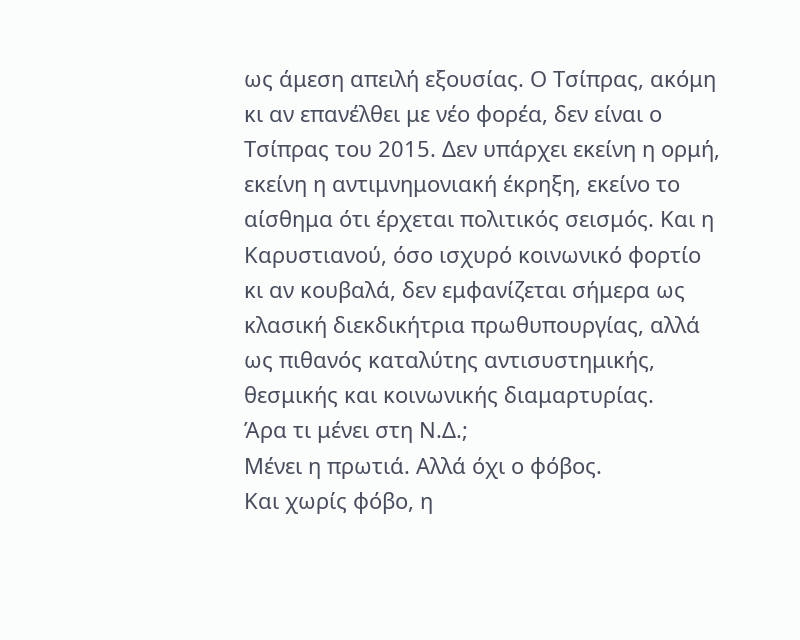ως άμεση απειλή εξουσίας. Ο Τσίπρας, ακόμη κι αν επανέλθει με νέο φορέα, δεν είναι ο Τσίπρας του 2015. Δεν υπάρχει εκείνη η ορμή, εκείνη η αντιμνημονιακή έκρηξη, εκείνο το αίσθημα ότι έρχεται πολιτικός σεισμός. Και η Καρυστιανού, όσο ισχυρό κοινωνικό φορτίο κι αν κουβαλά, δεν εμφανίζεται σήμερα ως κλασική διεκδικήτρια πρωθυπουργίας, αλλά ως πιθανός καταλύτης αντισυστημικής, θεσμικής και κοινωνικής διαμαρτυρίας.
Άρα τι μένει στη Ν.Δ.;
Μένει η πρωτιά. Αλλά όχι ο φόβος.
Και χωρίς φόβο, η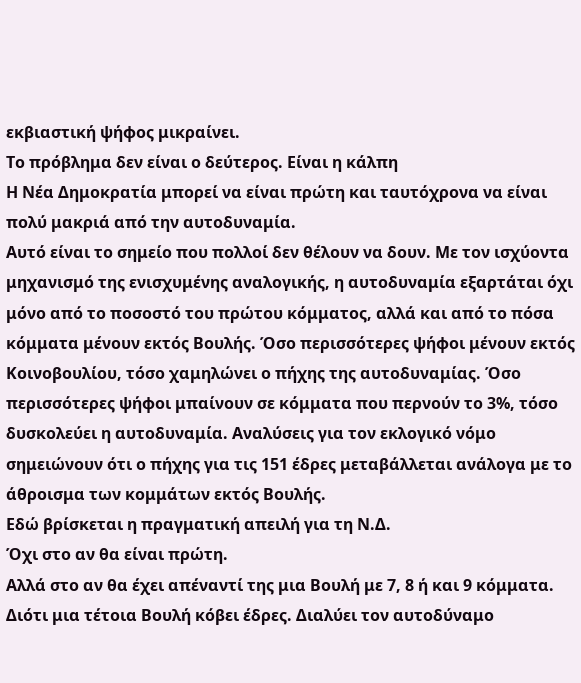εκβιαστική ψήφος μικραίνει.
Το πρόβλημα δεν είναι ο δεύτερος. Είναι η κάλπη
Η Νέα Δημοκρατία μπορεί να είναι πρώτη και ταυτόχρονα να είναι πολύ μακριά από την αυτοδυναμία.
Αυτό είναι το σημείο που πολλοί δεν θέλουν να δουν. Με τον ισχύοντα μηχανισμό της ενισχυμένης αναλογικής, η αυτοδυναμία εξαρτάται όχι μόνο από το ποσοστό του πρώτου κόμματος, αλλά και από το πόσα κόμματα μένουν εκτός Βουλής. Όσο περισσότερες ψήφοι μένουν εκτός Κοινοβουλίου, τόσο χαμηλώνει ο πήχης της αυτοδυναμίας. Όσο περισσότερες ψήφοι μπαίνουν σε κόμματα που περνούν το 3%, τόσο δυσκολεύει η αυτοδυναμία. Αναλύσεις για τον εκλογικό νόμο σημειώνουν ότι ο πήχης για τις 151 έδρες μεταβάλλεται ανάλογα με το άθροισμα των κομμάτων εκτός Βουλής.
Εδώ βρίσκεται η πραγματική απειλή για τη Ν.Δ.
Όχι στο αν θα είναι πρώτη.
Αλλά στο αν θα έχει απέναντί της μια Βουλή με 7, 8 ή και 9 κόμματα.
Διότι μια τέτοια Βουλή κόβει έδρες. Διαλύει τον αυτοδύναμο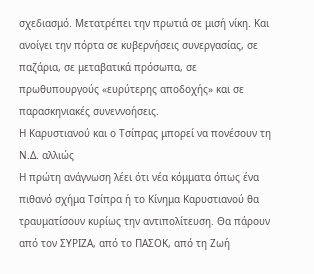σχεδιασμό. Μετατρέπει την πρωτιά σε μισή νίκη. Και ανοίγει την πόρτα σε κυβερνήσεις συνεργασίας, σε παζάρια, σε μεταβατικά πρόσωπα, σε πρωθυπουργούς «ευρύτερης αποδοχής» και σε παρασκηνιακές συνεννοήσεις.
Η Καρυστιανού και ο Τσίπρας μπορεί να πονέσουν τη Ν.Δ. αλλιώς
Η πρώτη ανάγνωση λέει ότι νέα κόμματα όπως ένα πιθανό σχήμα Τσίπρα ή το Κίνημα Καρυστιανού θα τραυματίσουν κυρίως την αντιπολίτευση. Θα πάρουν από τον ΣΥΡΙΖΑ, από το ΠΑΣΟΚ, από τη Ζωή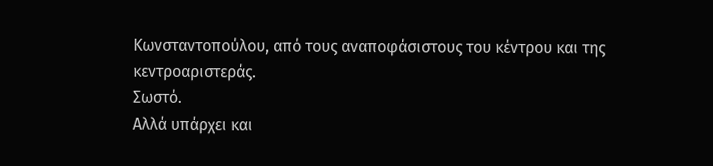Κωνσταντοπούλου, από τους αναποφάσιστους του κέντρου και της κεντροαριστεράς.
Σωστό.
Αλλά υπάρχει και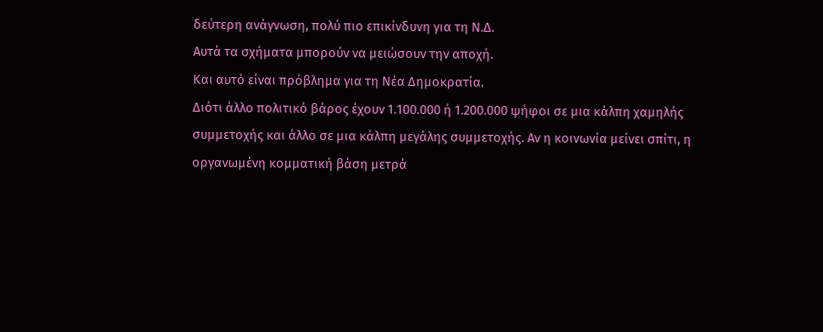δεύτερη ανάγνωση, πολύ πιο επικίνδυνη για τη Ν.Δ.
Αυτά τα σχήματα μπορούν να μειώσουν την αποχή.
Και αυτό είναι πρόβλημα για τη Νέα Δημοκρατία.
Διότι άλλο πολιτικό βάρος έχουν 1.100.000 ή 1.200.000 ψήφοι σε μια κάλπη χαμηλής συμμετοχής και άλλο σε μια κάλπη μεγάλης συμμετοχής. Αν η κοινωνία μείνει σπίτι, η οργανωμένη κομματική βάση μετρά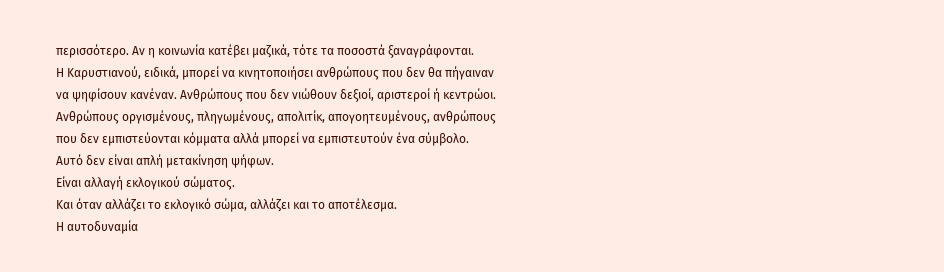περισσότερο. Αν η κοινωνία κατέβει μαζικά, τότε τα ποσοστά ξαναγράφονται.
Η Καρυστιανού, ειδικά, μπορεί να κινητοποιήσει ανθρώπους που δεν θα πήγαιναν να ψηφίσουν κανέναν. Ανθρώπους που δεν νιώθουν δεξιοί, αριστεροί ή κεντρώοι. Ανθρώπους οργισμένους, πληγωμένους, απολιτίκ, απογοητευμένους, ανθρώπους που δεν εμπιστεύονται κόμματα αλλά μπορεί να εμπιστευτούν ένα σύμβολο.
Αυτό δεν είναι απλή μετακίνηση ψήφων.
Είναι αλλαγή εκλογικού σώματος.
Και όταν αλλάζει το εκλογικό σώμα, αλλάζει και το αποτέλεσμα.
Η αυτοδυναμία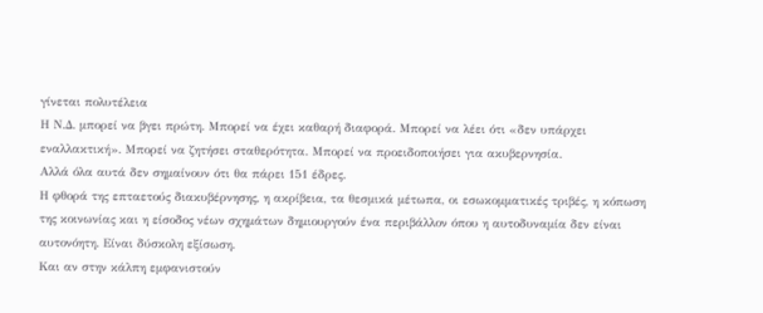γίνεται πολυτέλεια
Η Ν.Δ. μπορεί να βγει πρώτη. Μπορεί να έχει καθαρή διαφορά. Μπορεί να λέει ότι «δεν υπάρχει εναλλακτική». Μπορεί να ζητήσει σταθερότητα. Μπορεί να προειδοποιήσει για ακυβερνησία.
Αλλά όλα αυτά δεν σημαίνουν ότι θα πάρει 151 έδρες.
Η φθορά της επταετούς διακυβέρνησης, η ακρίβεια, τα θεσμικά μέτωπα, οι εσωκομματικές τριβές, η κόπωση της κοινωνίας και η είσοδος νέων σχημάτων δημιουργούν ένα περιβάλλον όπου η αυτοδυναμία δεν είναι αυτονόητη. Είναι δύσκολη εξίσωση.
Και αν στην κάλπη εμφανιστούν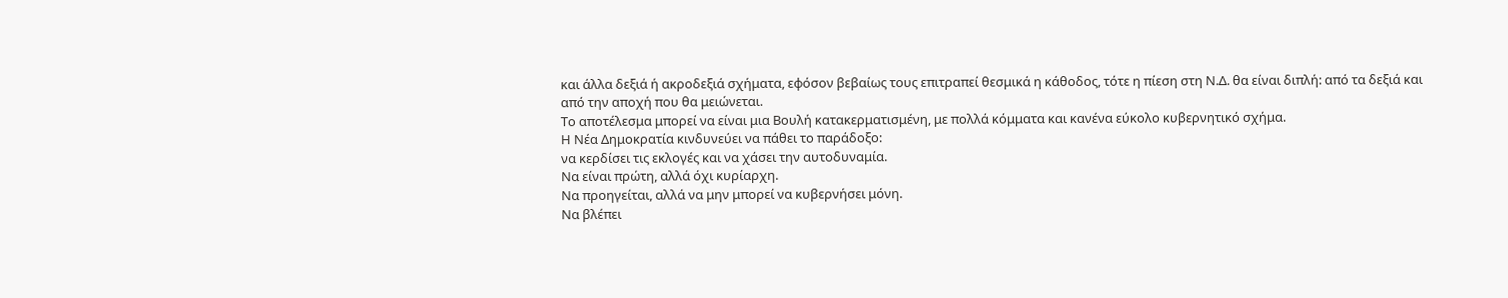και άλλα δεξιά ή ακροδεξιά σχήματα, εφόσον βεβαίως τους επιτραπεί θεσμικά η κάθοδος, τότε η πίεση στη Ν.Δ. θα είναι διπλή: από τα δεξιά και από την αποχή που θα μειώνεται.
Το αποτέλεσμα μπορεί να είναι μια Βουλή κατακερματισμένη, με πολλά κόμματα και κανένα εύκολο κυβερνητικό σχήμα.
Η Νέα Δημοκρατία κινδυνεύει να πάθει το παράδοξο:
να κερδίσει τις εκλογές και να χάσει την αυτοδυναμία.
Να είναι πρώτη, αλλά όχι κυρίαρχη.
Να προηγείται, αλλά να μην μπορεί να κυβερνήσει μόνη.
Να βλέπει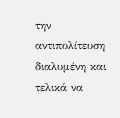την αντιπολίτευση διαλυμένη και τελικά να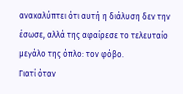ανακαλύπτει ότι αυτή η διάλυση δεν την έσωσε, αλλά της αφαίρεσε το τελευταίο μεγάλο της όπλο: τον φόβο.
Γιατί όταν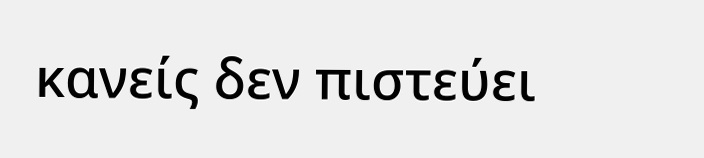κανείς δεν πιστεύει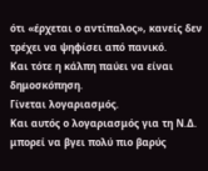ότι «έρχεται ο αντίπαλος», κανείς δεν τρέχει να ψηφίσει από πανικό.
Και τότε η κάλπη παύει να είναι δημοσκόπηση.
Γίνεται λογαριασμός.
Και αυτός ο λογαριασμός για τη Ν.Δ. μπορεί να βγει πολύ πιο βαρύς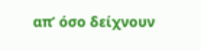απ’ όσο δείχνουν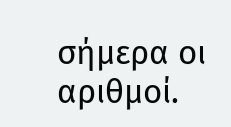σήμερα οι αριθμοί.